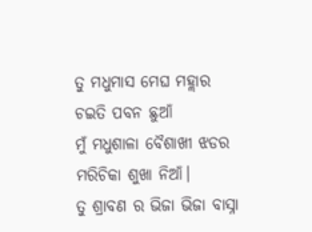ତୁ ମଧୁମାସ ମେଘ ମହ୍ଲାର
ଚଇତି ପବନ ଛୁଆଁ
ମୁଁ ମଧୁଶାଳା ବୈଶାଖୀ ଝଡର
ମରିଚିକା ଶୁଖା ନିଆଁ।
ତୁ ଶ୍ରାବଣ ର ଭିଜା ଭିଜା ବାସ୍ନା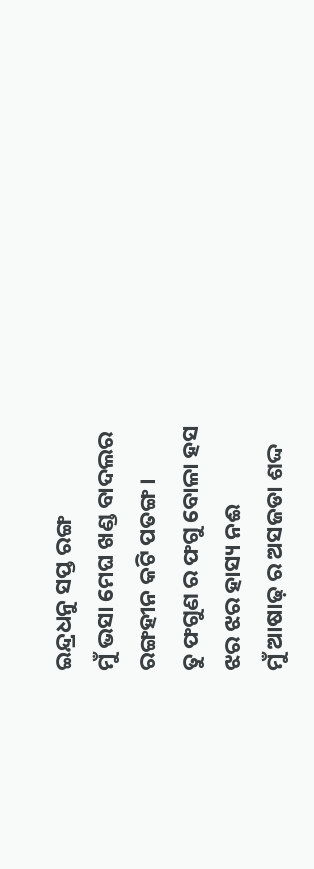ଇନ୍ଦ୍ରଧନୁ ସପ୍ତ ରଙ୍ଗ
ମୁଁ ଭସା ମେଘ ଖଣ୍ଡ ବାଦଲର
ରଙ୍ଗହୀନ କଟି ପତଙ୍ଗ।
ତୁ ଫଗୁଣ ର ଫଗୁ ବୋଳା ହସ
ଝର ଝର ହାସ୍ୟ ନଈ
ମୁଁ ଆଷାଢ଼ ର ଅସଜଡା ଶଦ୍ଦ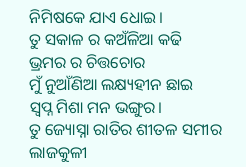ନିମିଷକେ ଯାଏ ଧୋଇ।
ତୁ ସକାଳ ର କଅଁଳିଆ କଢି
ଭ୍ରମର ର ଚିତ୍ତଚୋର
ମୁଁ ନୁଆଁଣିଆ ଲକ୍ଷ୍ୟହୀନ ଛାଇ
ସ୍ବପ୍ନ ମିଶା ମନ ଭଙ୍ଗୁର।
ତୁ ଜ୍ୟୋସ୍ନା ରାତିର ଶୀତଳ ସମୀର
ଲାଜକୁଳୀ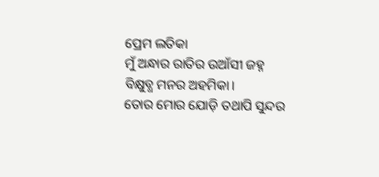ପ୍ରେମ ଲତିକା
ମୁଁ ଅନ୍ଧାର ରାତିର ଉଆଁସୀ ଜହ୍ନ
ବିକ୍ଷୁବ୍ଧ ମନର ଅହମିକା।
ତୋର ମୋର ଯୋଡ଼ି ତଥାପି ସୁନ୍ଦର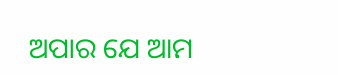ଅପାର ଯେ ଆମ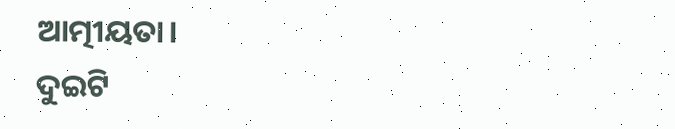ଆତ୍ମୀୟତା।
ଦୁଇଟି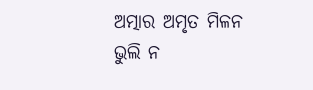ଅତ୍ମାର ଅମୃତ ମିଳନ
ଭୁଲି ନ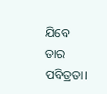ଯିବେ ତାର ପବିତ୍ରତା।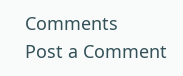Comments
Post a Comment